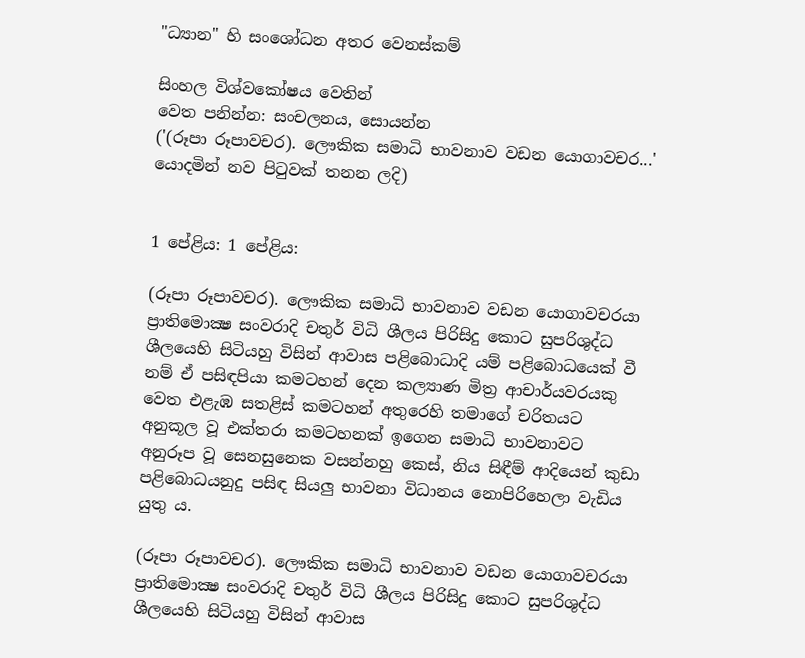"ධ්‍යාන" හි සංශෝධන අතර වෙනස්කම්

සිංහල විශ්වකෝෂය වෙතින්
වෙත පනින්න: සංචලනය, සොයන්න
('(රූපා රූපාවචර). ලෞකික සමාධි භාවනාව වඩන යොගාවචර...' යොදමින් නව පිටුවක් තනන ලදි)


1 පේළිය: 1 පේළිය:

(රූපා රූපාවචර). ලෞකික සමාධි භාවනාව වඩන යොගාවචරයා ප්‍රාතිමොක්‍ෂ සංවරාදි චතුර් විධි ශීලය පිරිසිදු කොට සුපරිශුද්ධ ශීලයෙහි සිටියහු විසින් ආවාස පළිබොධාදි යම් පළිබොධයෙක් වී නම් ඒ පසිඳපියා කමටහන් දෙන කල්‍යාණ මිත්‍ර ආචාර්යවරයකු වෙත එළැඹ සතළිස් කමටහන් අතුරෙහි තමාගේ චරිතයට අනුකූල වූ එක්තරා කමටහනක් ඉගෙන සමාධි භාවනාවට අනුරූප වූ සෙනසුනෙක වසන්නහු කෙස්, නිය සිඳීම් ආදියෙන් කුඩා පළිබොධයනුදු පසිඳ සියලු භාවනා විධානය නොපිරිහෙලා වැඩිය යුතු ය.

(රූපා රූපාවචර). ලෞකික සමාධි භාවනාව වඩන යොගාවචරයා ප්‍රාතිමොක්‍ෂ සංවරාදි චතුර් විධි ශීලය පිරිසිදු කොට සුපරිශුද්ධ ශීලයෙහි සිටියහු විසින් ආවාස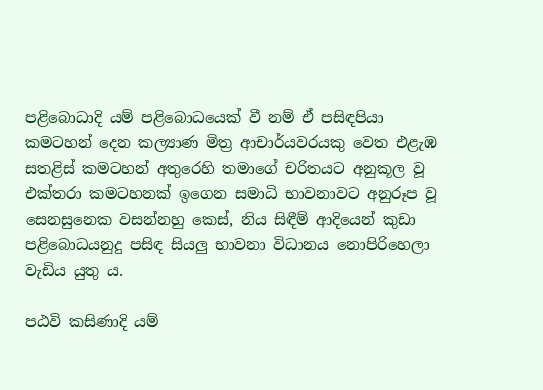පළිබොධාදි යම් පළිබොධයෙක් වී නම් ඒ පසිඳපියා කමටහන් දෙන කල්‍යාණ මිත්‍ර ආචාර්යවරයකු වෙත එළැඹ සතළිස් කමටහන් අතුරෙහි තමාගේ චරිතයට අනුකූල වූ එක්තරා කමටහනක් ඉගෙන සමාධි භාවනාවට අනුරූප වූ සෙනසුනෙක වසන්නහු කෙස්, නිය සිඳීම් ආදියෙන් කුඩා පළිබොධයනුදු පසිඳ සියලු භාවනා විධානය නොපිරිහෙලා වැඩිය යුතු ය.

පඨවි කසිණාදි යම්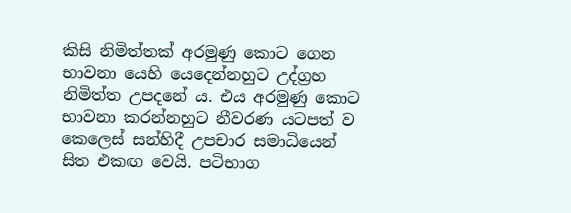කිසි නිමිත්තක් අරමුණු කොට ගෙන භාවනා යෙහි යෙදෙන්නහුට උද්ග්‍රහ නිමිත්ත උපදනේ ය. එය අරමුණු කොට භාවනා කරන්නහුට නීවරණ යටපත් ව කෙලෙස් සන්හිදී උපචාර සමාධියෙන් සිත එකඟ වෙයි. පටිභාග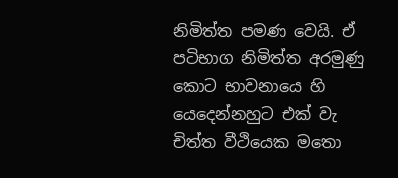නිමිත්ත පමණ වෙයි. ඒ පටිභාග නිමිත්ත අරමුණු කොට භාවනායෙ හි යෙදෙන්නහුට එක් වැ චිත්ත වීථියෙක මතො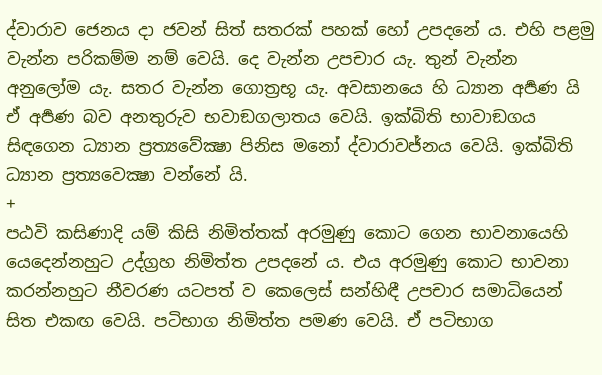ද්වාරාව ජෙනය දා ජවන් සිත් සතරක් පහක් හෝ උපදනේ ය. එහි පළමු වැන්න පරිකම්ම නම් වෙයි. දෙ වැන්න උපචාර යැ. තුන් වැන්න අනුලෝම යැ. සතර වැන්න ගොත්‍රභූ යැ. අවසානයෙ හි ධ්‍යාන අර්‍පණ යි ඒ අර්‍පණ බව අනතුරුව භවාඞගලාතය වෙයි. ඉක්බිති භාවාඞගය සිඳගෙන ධ්‍යාන ප්‍රත්‍යවේක්‍ෂා පිනිස මනෝ ද්වාරාවජ්නය වෙයි. ඉක්බිති ධ්‍යාන ප්‍රත්‍යවෙක්‍ෂා වන්නේ යි.
+
පඨවි කසිණාදි යම් කිසි නිමිත්තක් අරමුණු කොට ගෙන භාවනායෙහි යෙදෙන්නහුට උද්ග්‍රහ නිමිත්ත උපදනේ ය. එය අරමුණු කොට භාවනා කරන්නහුට නීවරණ යටපත් ව කෙලෙස් සන්හිඳී උපචාර සමාධියෙන් සිත එකඟ වෙයි. පටිභාග නිමිත්ත පමණ වෙයි. ඒ පටිභාග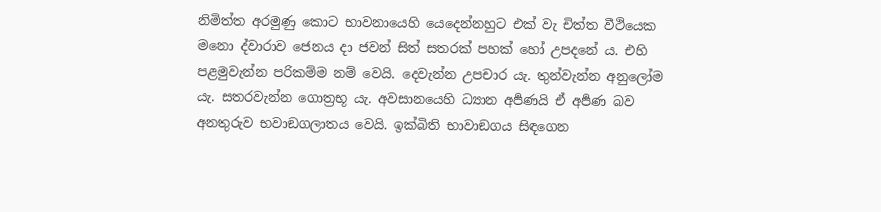නිමිත්ත අරමුණු කොට භාවනායෙහි යෙදෙන්නහුට එක් වැ චිත්ත වීථියෙක මනො ද්වාරාව ජෙනය දා ජවන් සිත් සතරක් පහක් හෝ උපදනේ ය. එහි පළමුවැන්න පරිකම්ම නම් වෙයි. දෙවැන්න උපචාර යැ. තුන්වැන්න අනුලෝම යැ. සතරවැන්න ගොත්‍රභූ යැ. අවසානයෙහි ධ්‍යාන අර්‍පණයි ඒ අර්‍පණ බව අනතුරුව භවාඞගලාතය වෙයි. ඉක්බිති භාවාඞගය සිඳගෙන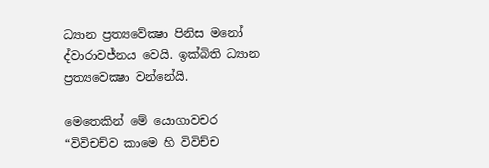ධ්‍යාන ප්‍රත්‍යවේක්‍ෂා පිනිස මනෝ ද්වාරාවජ්නය වෙයි. ඉක්බිති ධ්‍යාන ප්‍රත්‍යවෙක්‍ෂා වන්නේයි.

මෙතෙකින් මේ යොගාවචර “විවිචච්ව කාමෙ හි විවිච්ච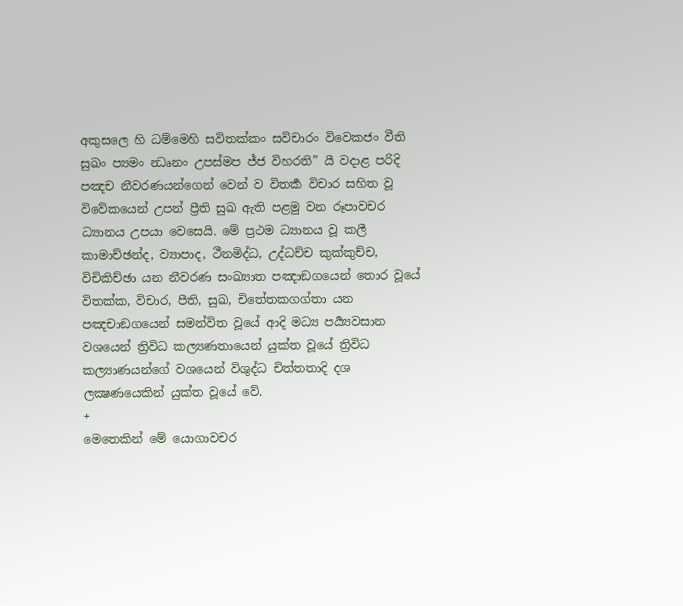අකුසලෙ හි ධම්මෙහි සවිතක්කං සවිචාරං විවෙකජං වීති සුඛං ප්‍යමං න්‍ධෘනං උපස්මප ජ්ජ විහරති” යී වදාළ පරිදි පඤච නීවරණයන්ගෙන් වෙන් ව විතර්‍ක විචාර සහිත වූ විවේකයෙන් උපන් ප්‍රීති සුඛ ඇති පළමු වන රූපාවචර ධ්‍යානය උපයා වෙසෙයි. මේ ප්‍රථම ධ්‍යානය වූ කලී කාමාච්ඡන්ද, ව්‍යාපාද, ථීනමිද්ධ, උද්ධච්ච කුක්කුච්ච, විචිකිච්ඡා යන නීවරණ සංඛ්‍යාත පඤාඞගයෙන් තොර වූයේ විතක්ක, විචාර, පීති, සුඛ, චිතේතකගග්තා යන පඤචාඞගයෙන් සමන්විත වූයේ ආදි මධ්‍ය පර්‍ය්‍යවසාන වශයෙන් ත්‍රිවිධ කල්‍යණතායෙන් යුක්ත වූයේ ත්‍රිවිධ කල්‍යාණයන්ගේ වශයෙන් විශුද්ධ චිත්තතාදි දශ ලක්‍ෂණයෙකින් යුක්ත වූයේ වේ.
+
මෙතෙකින් මේ යොගාවචර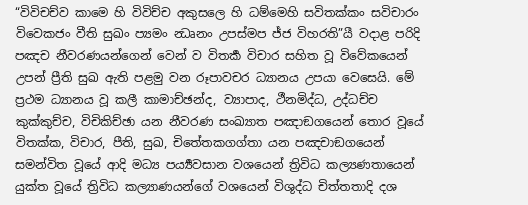“විවිචච්ව කාමෙ හි විවිච්ච අකුසලෙ හි ධම්මෙහි සවිතක්කං සවිචාරං විවෙකජං වීති සුඛං ප්‍යමං න්‍ධෘනං උපස්මප ජ්ජ විහරති”යී වදාළ පරිදි පඤච නීවරණයන්ගෙන් වෙන් ව විතර්‍ක විචාර සහිත වූ විවේකයෙන් උපන් ප්‍රීති සුඛ ඇති පළමු වන රූපාවචර ධ්‍යානය උපයා වෙසෙයි. මේ ප්‍රථම ධ්‍යානය වූ කලී කාමාච්ඡන්ද, ව්‍යාපාද, ථීනමිද්ධ, උද්ධච්ච කුක්කුච්ච, විචිකිච්ඡා යන නීවරණ සංඛ්‍යාත පඤාඞගයෙන් තොර වූයේ විතක්ක, විචාර, පීති, සුඛ, චිතේතකගග්තා යන පඤචාඞගයෙන් සමන්විත වූයේ ආදි මධ්‍ය පර්‍ය්‍යවසාන වශයෙන් ත්‍රිවිධ කල්‍යණතායෙන් යුක්ත වූයේ ත්‍රිවිධ කල්‍යාණයන්ගේ වශයෙන් විශුද්ධ චිත්තතාදි දශ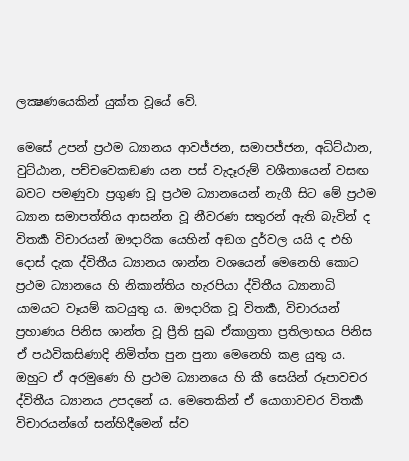ලක්‍ෂණයෙකින් යුක්ත වූයේ වේ.

මෙසේ උපන් ප්‍රථම ධ්‍යානය ආවජ්ජන, සමාපජ්ජන, අධිට්ඨාන, වුට්ඨාන, පච්චවෙකඞණ යන පස් වැදෑරුම් වශීතායෙන් වසඟ බවට පමණුවා ප්‍රගුණ වූ ප්‍රථම ධ්‍යානයෙන් නැගී සිට මේ ප්‍රථම ධ්‍යාන සමාපත්තිය ආසන්න වූ නීවරණ සතුරන් ඇති බැවින් ද විතර්‍ක විචාරයන් ඖදාරික යෙහින් අඞග දුර්වල යයි ද එහි දොස් දැක ද්විතීය ධ්‍යානය ශාන්න වශයෙන් මෙනෙහි කොට ප්‍රථම ධ්‍යානයෙ හි නිකාන්තිය හැරපියා ද්විතීය ධ්‍යානාධි යාමයට වෑයම් කටයුතු ය. ඖදාරික වූ විතර්‍ක, විචාරයන් ප්‍රහාණය පිනිස ශාන්ත වූ ප්‍රීති සුඛ ඒකාග්‍රතා ප්‍රතිලාභය පිනිස ඒ පඨවිකසිණාදි නිමිත්ත පුන පුනා මෙනෙහි කළ යුතු ය. ඔහුට ඒ අරමුණෙ හි ප්‍රථම ධ්‍යානයෙ හි කී සෙයින් රූපාවචර ද්විතීය ධ්‍යානය උපදනේ ය. මෙතෙකින් ඒ යොගාවචර විතර්‍ක විචාරයන්ගේ සන්හිදීමෙන් ස්ව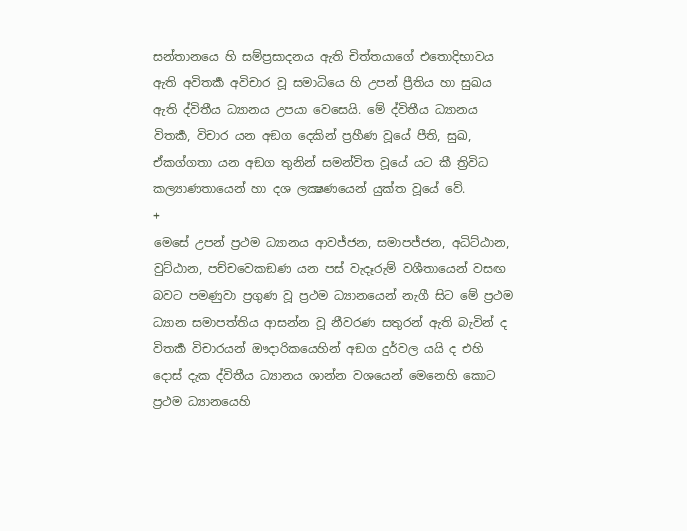සන්තානයෙ හි සම්ප්‍රසාදනය ඇති චිත්තයාගේ එතොදිභාවය ඇති අවිතර්‍ක අවිචාර වූ සමාධියෙ හි උපන් ප්‍රීතිය හා සුඛය ඇති ද්විතීය ධ්‍යානය උපයා වෙසෙයි. මේ ද්විතීය ධ්‍යානය විතර්‍ක, විචාර යන අඞග දෙකින් ප්‍රහීණ වූයේ පීති, සුඛ, ඒකග්ගතා යන අඞග තුනින් සමන්විත වූයේ යට කී ත්‍රිවිධ කල්‍යාණතායෙන් හා දශ ලක්‍ෂණයෙන් යුක්ත වූයේ වේ.
+
මෙසේ උපන් ප්‍රථම ධ්‍යානය ආවජ්ජන, සමාපජ්ජන, අධිට්ඨාන, වුට්ඨාන, පච්චවෙකඞණ යන පස් වැදෑරුම් වශීතායෙන් වසඟ බවට පමණුවා ප්‍රගුණ වූ ප්‍රථම ධ්‍යානයෙන් නැගී සිට මේ ප්‍රථම ධ්‍යාන සමාපත්තිය ආසන්න වූ නීවරණ සතුරන් ඇති බැවින් ද විතර්‍ක විචාරයන් ඖදාරිකයෙහින් අඞග දුර්වල යයි ද එහි දොස් දැක ද්විතීය ධ්‍යානය ශාන්න වශයෙන් මෙනෙහි කොට ප්‍රථම ධ්‍යානයෙහි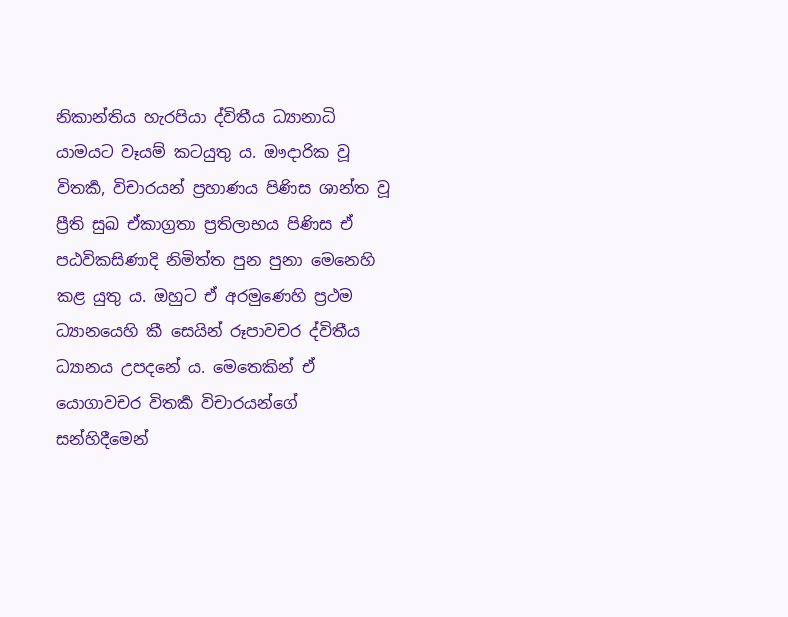නිකාන්තිය හැරපියා ද්විතීය ධ්‍යානාධි යාමයට වෑයම් කටයුතු ය. ඖදාරික වූ විතර්‍ක, විචාරයන් ප්‍රහාණය පිණිස ශාන්ත වූ ප්‍රීති සුඛ ඒකාග්‍රතා ප්‍රතිලාභය පිණිස ඒ පඨවිකසිණාදි නිමිත්ත පුන පුනා මෙනෙහි කළ යුතු ය. ඔහුට ඒ අරමුණෙහි ප්‍රථම ධ්‍යානයෙහි කී සෙයින් රූපාවචර ද්විතීය ධ්‍යානය උපදනේ ය. මෙතෙකින් ඒ යොගාවචර විතර්‍ක විචාරයන්ගේ සන්හිදීමෙන්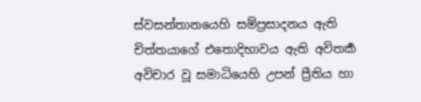ස්වසන්තානයෙහි සම්ප්‍රසාදනය ඇති චිත්තයාගේ එතොදිභාවය ඇති අවිතර්‍ක අවිචාර වූ සමාධියෙහි උපන් ප්‍රීතිය හා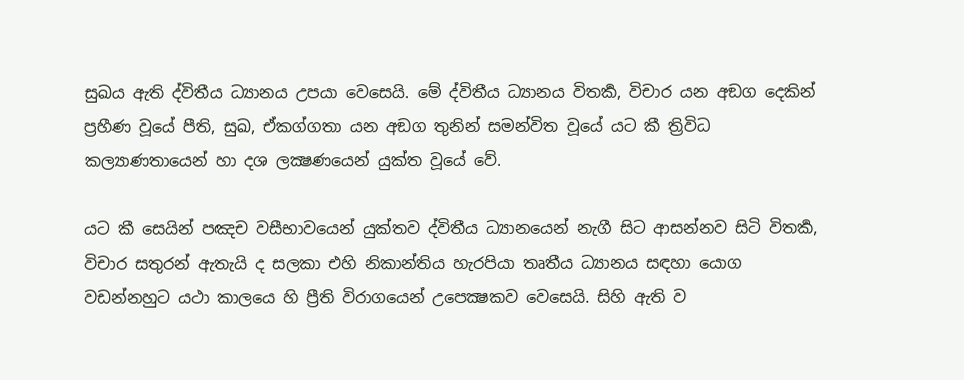සුඛය ඇති ද්විතීය ධ්‍යානය උපයා වෙසෙයි. මේ ද්විතීය ධ්‍යානය විතර්‍ක, විචාර යන අඞග දෙකින් ප්‍රහීණ වූයේ පීති, සුඛ, ඒකග්ගතා යන අඞග තුනින් සමන්විත වූයේ යට කී ත්‍රිවිධ කල්‍යාණතායෙන් හා දශ ලක්‍ෂණයෙන් යුක්ත වූයේ වේ.

යට කී සෙයින් පඤච වසීභාවයෙන් යුක්තව ද්විතීය ධ්‍යානයෙන් නැගී සිට ආසන්නව සිටි විතර්‍ක, විචාර සතුරන් ඇතැයි ද සලකා එහි නිකාන්තිය හැරපියා තෘතීය ධ්‍යානය සඳහා යොග වඩන්නහුට යථා කාලයෙ හි ප්‍රීති විරාගයෙන් උපෙක්‍ෂකව වෙසෙයි. සිහි ඇති ව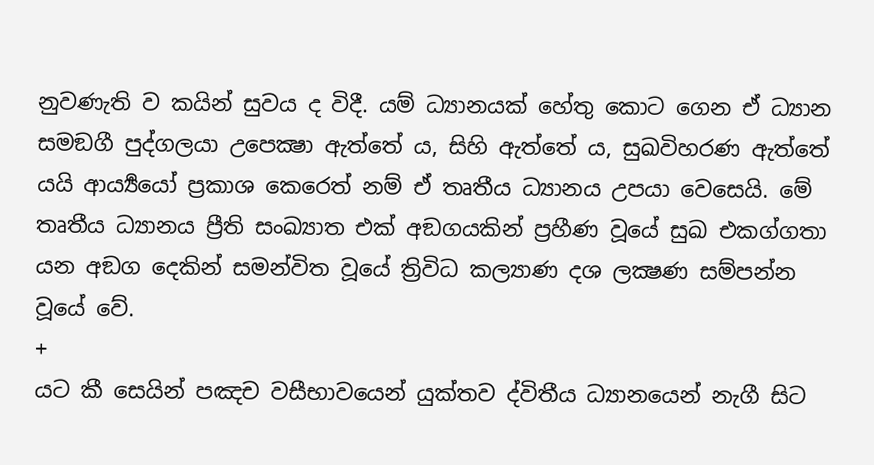නුවණැති ව කයින් සුවය ද විදී. යම් ධ්‍යානයක් හේතු කොට ගෙන ඒ ධ්‍යාන සමඞගී පුද්ගලයා උපෙක්‍ෂා ඇත්තේ ය, සිහි ඇත්තේ ය, සුඛවිහරණ ඇත්තේ යයි ආර්‍ය්‍යයෝ ප්‍රකාශ කෙරෙත් නම් ඒ තෘතීය ධ්‍යානය උපයා වෙසෙයි. මේ තෘතීය ධ්‍යානය ප්‍රීති සංඛ්‍යාත එක් අඞගයකින් ප්‍රහීණ වූයේ සුඛ එකග්ගතා යන අඞග දෙකින් සමන්විත වූයේ ත්‍රිවිධ කල්‍යාණ දශ ලක්‍ෂණ සම්පන්න වූයේ වේ.
+
යට කී සෙයින් පඤච වසීභාවයෙන් යුක්තව ද්විතීය ධ්‍යානයෙන් නැගී සිට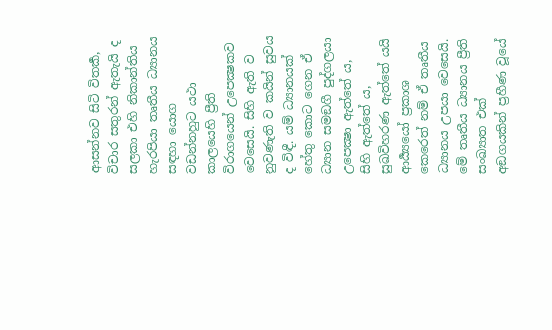ආසන්නව සිටි විතර්‍ක, විචාර සතුරන් ඇතැයි ද සලකා එහි නිකාන්තිය හැරපියා තෘතීය ධ්‍යානය සඳහා යොග වඩන්නහුට යථා කාලයෙහි ප්‍රීති විරාගයෙන් උපෙක්‍ෂකව වෙසෙයි. සිහි ඇති ව නුවණැති ව කයින් සුවය ද විඳී. යම් ධ්‍යානයක් හේතු කොට ගෙන ඒ ධ්‍යාන සමඞගී පුද්ගලයා උපෙක්‍ෂා ඇත්තේ ය, සිහි ඇත්තේ ය, සුඛවිහරණ ඇත්තේ යයි ආර්‍ය්‍යයෝ ප්‍රකාශ කෙරෙත් නම් ඒ තෘතීය ධ්‍යානය උපයා වෙසෙයි. මේ තෘතීය ධ්‍යානය ප්‍රීති සංඛ්‍යාත එක් අඞගයකින් ප්‍රහීණ වූයේ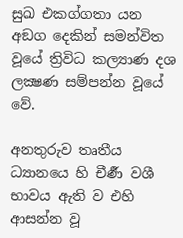සුඛ එකග්ගතා යන අඞග දෙකින් සමන්විත වූයේ ත්‍රිවිධ කල්‍යාණ දශ ලක්‍ෂණ සම්පන්න වූයේ වේ.

අනතුරුව තෘතීය ධ්‍යානයෙ හි චීර්‍ණ වශී භාවය ඇති ව එහි ආසන්න වූ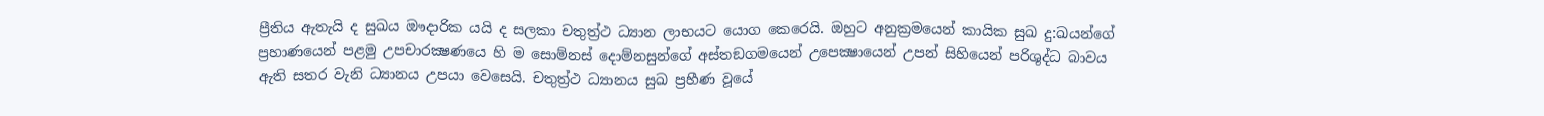ප්‍රීතිය ඇතැයි ද සුඛය ඖදාරික යයි ද සලකා චතුත්‍ර්‍ථ ධ්‍යාන ලාභයට යොග කෙරෙයි. ඔහුට අනුක්‍රමයෙන් කායික සුඛ දු:ඛයන්ගේ ප්‍රහාණයෙන් පළමු උපචාරක්‍ෂණයෙ හි ම සොම්නස් දොම්නසුන්ගේ අස්තඞගමයෙන් උපෙක්‍ෂායෙන් උපන් සිහියෙන් පරිශුද්ධ බාවය ඇති සතර වැනි ධ්‍යානය උපයා වෙසෙයි. චතුත්‍ර්‍ථ ධ්‍යානය සුඛ ප්‍රහීණ වූයේ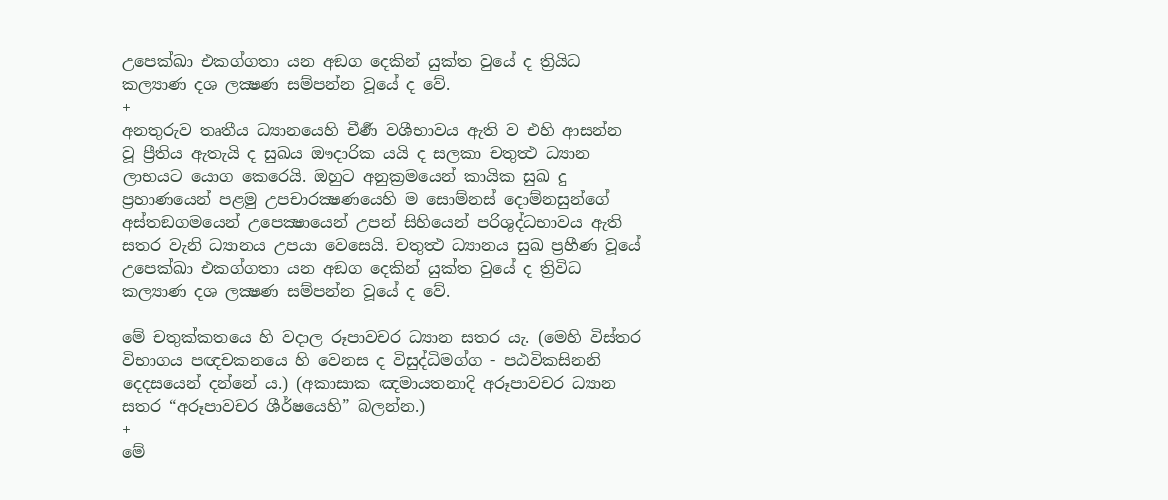උපෙක්ඛා එකග්ගතා යන අඞග දෙකින් යුක්ත වුයේ ද ත්‍රියිධ කල්‍යාණ දශ ලක්‍ෂණ සම්පන්න වූයේ ද වේ.
+
අනතුරුව තෘතීය ධ්‍යානයෙහි චීර්‍ණ වශීභාවය ඇති ව එහි ආසන්න වූ ප්‍රීතිය ඇතැයි ද සුඛය ඖදාරික යයි ද සලකා චතුත්‍ථ ධ්‍යාන ලාභයට යොග කෙරෙයි. ඔහුට අනුක්‍රමයෙන් කායික සුඛ දු ප්‍රහාණයෙන් පළමු උපචාරක්‍ෂණයෙහි ම සොම්නස් දොම්නසුන්ගේ අස්තඞගමයෙන් උපෙක්‍ෂායෙන් උපන් සිහියෙන් පරිශුද්ධභාවය ඇති සතර වැනි ධ්‍යානය උපයා වෙසෙයි. චතුත්‍ථ ධ්‍යානය සුඛ ප්‍රහීණ වූයේ උපෙක්ඛා එකග්ගතා යන අඞග දෙකින් යුක්ත වුයේ ද ත්‍රිවිධ කල්‍යාණ දශ ලක්‍ෂණ සම්පන්න වූයේ ද වේ.

මේ චතුක්කතයෙ හි වදාල රූපාවචර ධ්‍යාන සතර යැ. (මෙහි විස්තර විභාගය පඥචකනයෙ හි වෙනස ද විසුද්ධිමග්ග - පඨවිකසිනනි දෙදසයෙන් දන්නේ ය.) (අකාසාක ඤමායතනාදි අරූපාවචර ධ්‍යාන සතර “අරූපාවචර ශීර්ෂයෙහි” බලන්න.)
+
මේ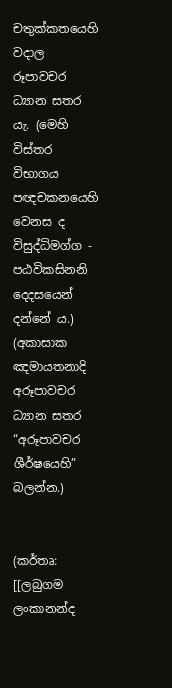චතුක්කතයෙහි වදාල රූපාවචර ධ්‍යාන සතර යැ. (මෙහි විස්තර විභාගය පඥචකනයෙහි වෙනස ද විසුද්ධිමග්ග - පඨවිකසිනනි දෙදසයෙන් දන්නේ ය.) (අකාසාක ඤමායතනාදි අරූපාවචර ධ්‍යාන සතර “අරූපාවචර ශීර්ෂයෙහි” බලන්න.)


(කර්තෘ: [[ලබුගම ලංකානන්ද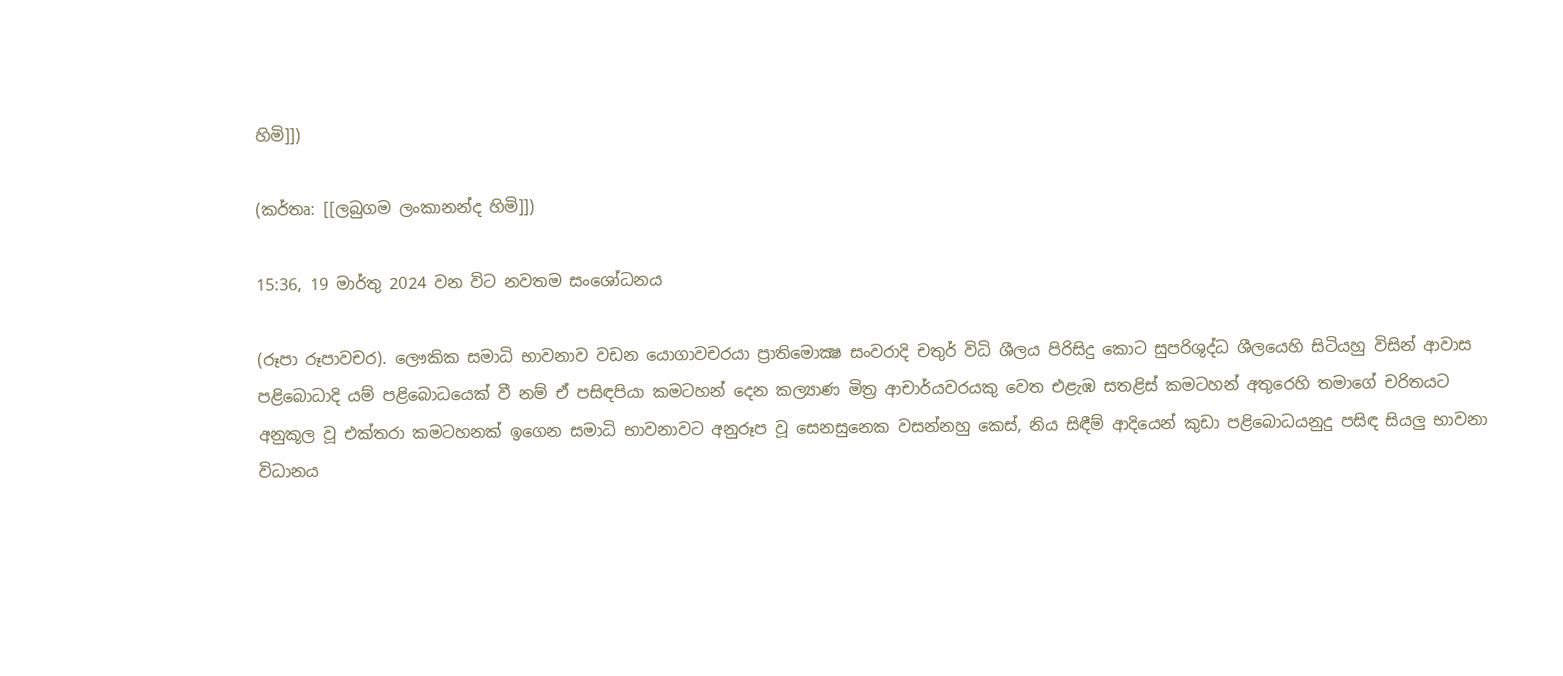හිමි]])

(කර්තෘ: [[ලබුගම ලංකානන්ද හිමි]])

15:36, 19 මාර්තු 2024 වන විට නවතම සංශෝධනය

(රූපා රූපාවචර). ලෞකික සමාධි භාවනාව වඩන යොගාවචරයා ප්‍රාතිමොක්‍ෂ සංවරාදි චතුර් විධි ශීලය පිරිසිදු කොට සුපරිශුද්ධ ශීලයෙහි සිටියහු විසින් ආවාස පළිබොධාදි යම් පළිබොධයෙක් වී නම් ඒ පසිඳපියා කමටහන් දෙන කල්‍යාණ මිත්‍ර ආචාර්යවරයකු වෙත එළැඹ සතළිස් කමටහන් අතුරෙහි තමාගේ චරිතයට අනුකූල වූ එක්තරා කමටහනක් ඉගෙන සමාධි භාවනාවට අනුරූප වූ සෙනසුනෙක වසන්නහු කෙස්, නිය සිඳීම් ආදියෙන් කුඩා පළිබොධයනුදු පසිඳ සියලු භාවනා විධානය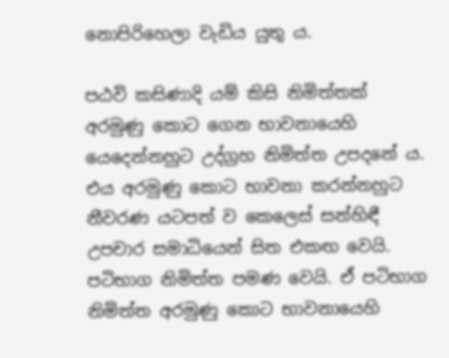නොපිරිහෙලා වැඩිය යුතු ය.

පඨවි කසිණාදි යම් කිසි නිමිත්තක් අරමුණු කොට ගෙන භාවනායෙහි යෙදෙන්නහුට උද්ග්‍රහ නිමිත්ත උපදනේ ය. එය අරමුණු කොට භාවනා කරන්නහුට නීවරණ යටපත් ව කෙලෙස් සන්හිඳී උපචාර සමාධියෙන් සිත එකඟ වෙයි. පටිභාග නිමිත්ත පමණ වෙයි. ඒ පටිභාග නිමිත්ත අරමුණු කොට භාවනායෙහි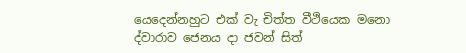යෙදෙන්නහුට එක් වැ චිත්ත වීථියෙක මනො ද්වාරාව ජෙනය දා ජවන් සිත්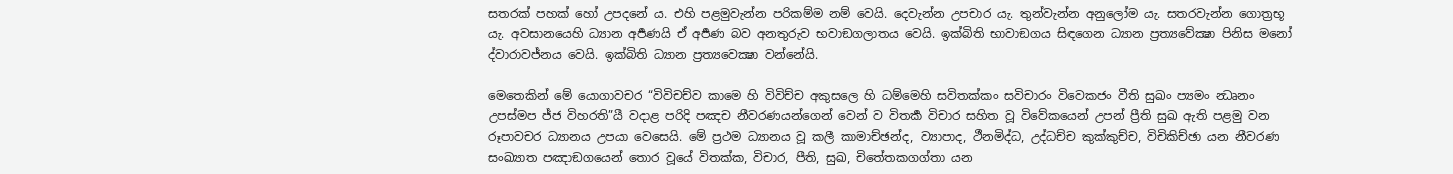සතරක් පහක් හෝ උපදනේ ය. එහි පළමුවැන්න පරිකම්ම නම් වෙයි. දෙවැන්න උපචාර යැ. තුන්වැන්න අනුලෝම යැ. සතරවැන්න ගොත්‍රභූ යැ. අවසානයෙහි ධ්‍යාන අර්‍පණයි ඒ අර්‍පණ බව අනතුරුව භවාඞගලාතය වෙයි. ඉක්බිති භාවාඞගය සිඳගෙන ධ්‍යාන ප්‍රත්‍යවේක්‍ෂා පිනිස මනෝ ද්වාරාවජ්නය වෙයි. ඉක්බිති ධ්‍යාන ප්‍රත්‍යවෙක්‍ෂා වන්නේයි.

මෙතෙකින් මේ යොගාවචර “විවිචච්ව කාමෙ හි විවිච්ච අකුසලෙ හි ධම්මෙහි සවිතක්කං සවිචාරං විවෙකජං වීති සුඛං ප්‍යමං න්‍ධෘනං උපස්මප ජ්ජ විහරති”යී වදාළ පරිදි පඤච නීවරණයන්ගෙන් වෙන් ව විතර්‍ක විචාර සහිත වූ විවේකයෙන් උපන් ප්‍රීති සුඛ ඇති පළමු වන රූපාවචර ධ්‍යානය උපයා වෙසෙයි. මේ ප්‍රථම ධ්‍යානය වූ කලී කාමාච්ඡන්ද, ව්‍යාපාද, ථීනමිද්ධ, උද්ධච්ච කුක්කුච්ච, විචිකිච්ඡා යන නීවරණ සංඛ්‍යාත පඤාඞගයෙන් තොර වූයේ විතක්ක, විචාර, පීති, සුඛ, චිතේතකගග්තා යන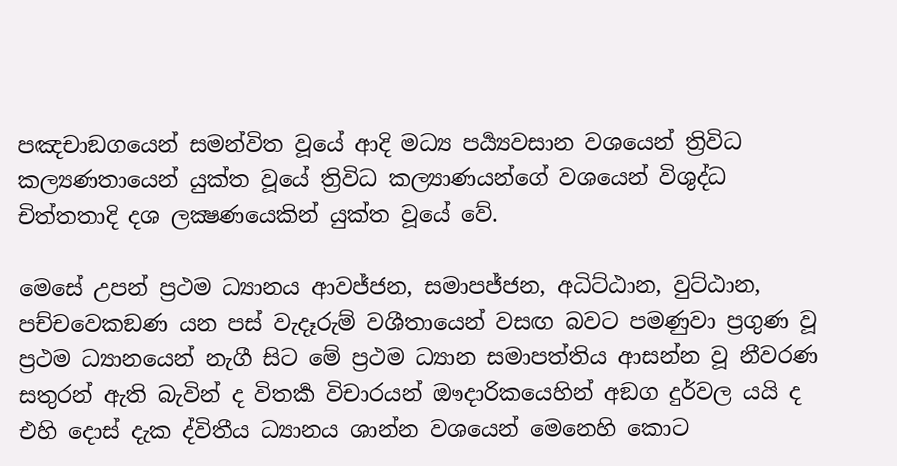පඤචාඞගයෙන් සමන්විත වූයේ ආදි මධ්‍ය පර්‍ය්‍යවසාන වශයෙන් ත්‍රිවිධ කල්‍යණතායෙන් යුක්ත වූයේ ත්‍රිවිධ කල්‍යාණයන්ගේ වශයෙන් විශුද්ධ චිත්තතාදි දශ ලක්‍ෂණයෙකින් යුක්ත වූයේ වේ.

මෙසේ උපන් ප්‍රථම ධ්‍යානය ආවජ්ජන, සමාපජ්ජන, අධිට්ඨාන, වුට්ඨාන, පච්චවෙකඞණ යන පස් වැදෑරුම් වශීතායෙන් වසඟ බවට පමණුවා ප්‍රගුණ වූ ප්‍රථම ධ්‍යානයෙන් නැගී සිට මේ ප්‍රථම ධ්‍යාන සමාපත්තිය ආසන්න වූ නීවරණ සතුරන් ඇති බැවින් ද විතර්‍ක විචාරයන් ඖදාරිකයෙහින් අඞග දුර්වල යයි ද එහි දොස් දැක ද්විතීය ධ්‍යානය ශාන්න වශයෙන් මෙනෙහි කොට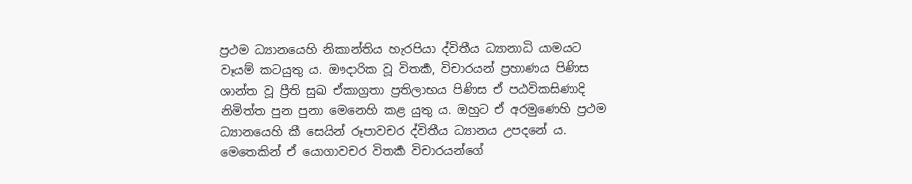ප්‍රථම ධ්‍යානයෙහි නිකාන්තිය හැරපියා ද්විතීය ධ්‍යානාධි යාමයට වෑයම් කටයුතු ය. ඖදාරික වූ විතර්‍ක, විචාරයන් ප්‍රහාණය පිණිස ශාන්ත වූ ප්‍රීති සුඛ ඒකාග්‍රතා ප්‍රතිලාභය පිණිස ඒ පඨවිකසිණාදි නිමිත්ත පුන පුනා මෙනෙහි කළ යුතු ය. ඔහුට ඒ අරමුණෙහි ප්‍රථම ධ්‍යානයෙහි කී සෙයින් රූපාවචර ද්විතීය ධ්‍යානය උපදනේ ය. මෙතෙකින් ඒ යොගාවචර විතර්‍ක විචාරයන්ගේ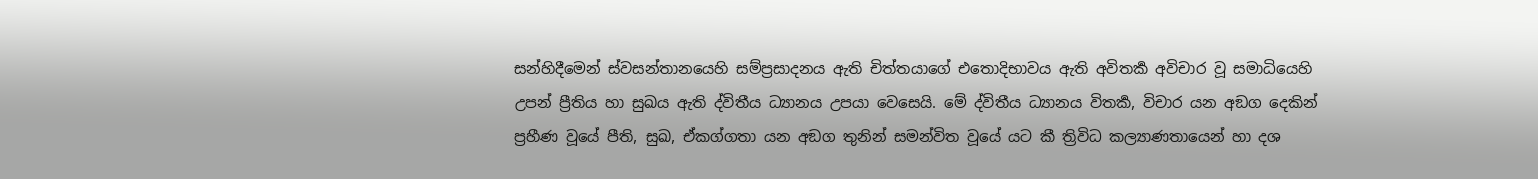සන්හිදීමෙන් ස්වසන්තානයෙහි සම්ප්‍රසාදනය ඇති චිත්තයාගේ එතොදිභාවය ඇති අවිතර්‍ක අවිචාර වූ සමාධියෙහි උපන් ප්‍රීතිය හා සුඛය ඇති ද්විතීය ධ්‍යානය උපයා වෙසෙයි. මේ ද්විතීය ධ්‍යානය විතර්‍ක, විචාර යන අඞග දෙකින් ප්‍රහීණ වූයේ පීති, සුඛ, ඒකග්ගතා යන අඞග තුනින් සමන්විත වූයේ යට කී ත්‍රිවිධ කල්‍යාණතායෙන් හා දශ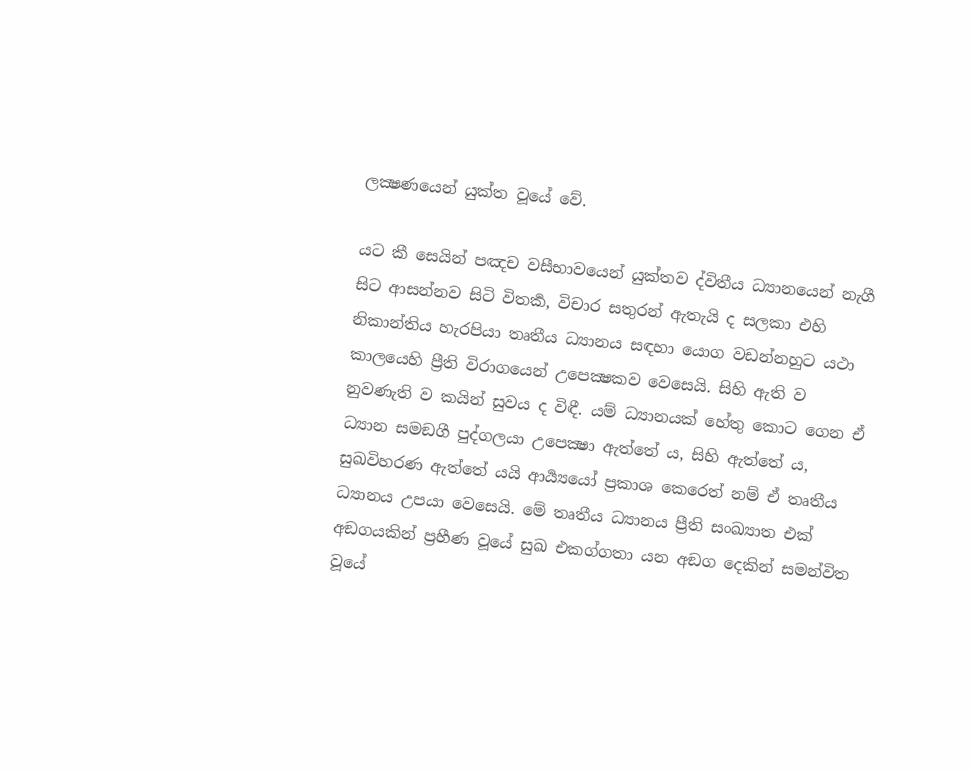ලක්‍ෂණයෙන් යුක්ත වූයේ වේ.

යට කී සෙයින් පඤච වසීභාවයෙන් යුක්තව ද්විතීය ධ්‍යානයෙන් නැගී සිට ආසන්නව සිටි විතර්‍ක, විචාර සතුරන් ඇතැයි ද සලකා එහි නිකාන්තිය හැරපියා තෘතීය ධ්‍යානය සඳහා යොග වඩන්නහුට යථා කාලයෙහි ප්‍රීති විරාගයෙන් උපෙක්‍ෂකව වෙසෙයි. සිහි ඇති ව නුවණැති ව කයින් සුවය ද විඳී. යම් ධ්‍යානයක් හේතු කොට ගෙන ඒ ධ්‍යාන සමඞගී පුද්ගලයා උපෙක්‍ෂා ඇත්තේ ය, සිහි ඇත්තේ ය, සුඛවිහරණ ඇත්තේ යයි ආර්‍ය්‍යයෝ ප්‍රකාශ කෙරෙත් නම් ඒ තෘතීය ධ්‍යානය උපයා වෙසෙයි. මේ තෘතීය ධ්‍යානය ප්‍රීති සංඛ්‍යාත එක් අඞගයකින් ප්‍රහීණ වූයේ සුඛ එකග්ගතා යන අඞග දෙකින් සමන්විත වූයේ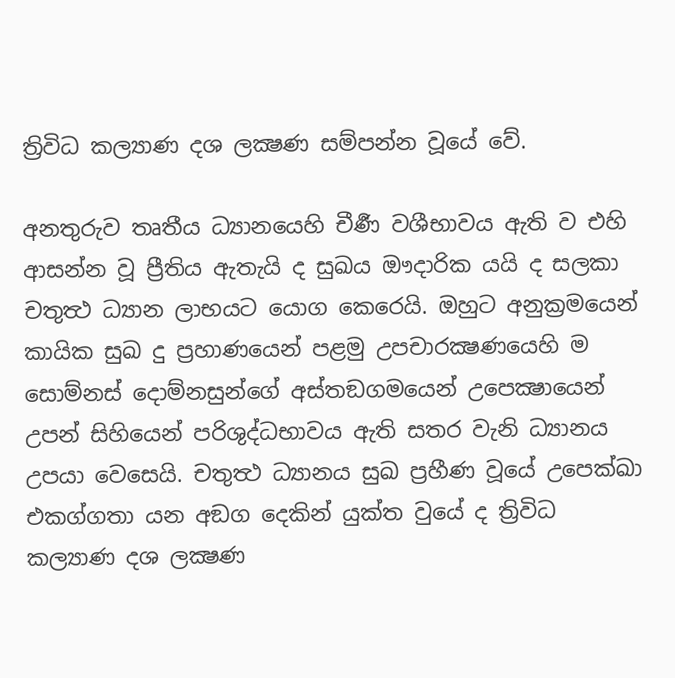ත්‍රිවිධ කල්‍යාණ දශ ලක්‍ෂණ සම්පන්න වූයේ වේ.

අනතුරුව තෘතීය ධ්‍යානයෙහි චීර්‍ණ වශීභාවය ඇති ව එහි ආසන්න වූ ප්‍රීතිය ඇතැයි ද සුඛය ඖදාරික යයි ද සලකා චතුත්‍ථ ධ්‍යාන ලාභයට යොග කෙරෙයි. ඔහුට අනුක්‍රමයෙන් කායික සුඛ දු ප්‍රහාණයෙන් පළමු උපචාරක්‍ෂණයෙහි ම සොම්නස් දොම්නසුන්ගේ අස්තඞගමයෙන් උපෙක්‍ෂායෙන් උපන් සිහියෙන් පරිශුද්ධභාවය ඇති සතර වැනි ධ්‍යානය උපයා වෙසෙයි. චතුත්‍ථ ධ්‍යානය සුඛ ප්‍රහීණ වූයේ උපෙක්ඛා එකග්ගතා යන අඞග දෙකින් යුක්ත වුයේ ද ත්‍රිවිධ කල්‍යාණ දශ ලක්‍ෂණ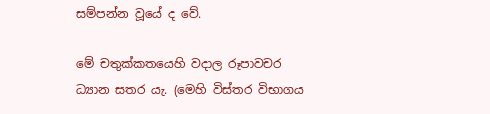සම්පන්න වූයේ ද වේ.

මේ චතුක්කතයෙහි වදාල රූපාවචර ධ්‍යාන සතර යැ. (මෙහි විස්තර විභාගය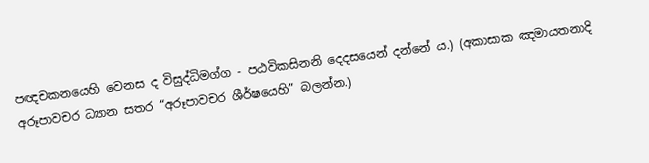පඥචකනයෙහි වෙනස ද විසුද්ධිමග්ග - පඨවිකසිනනි දෙදසයෙන් දන්නේ ය.) (අකාසාක ඤමායතනාදි අරූපාවචර ධ්‍යාන සතර “අරූපාවචර ශීර්ෂයෙහි” බලන්න.)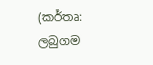(කර්තෘ: ලබුගම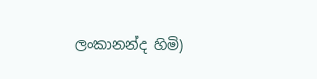ලංකානන්ද හිමි)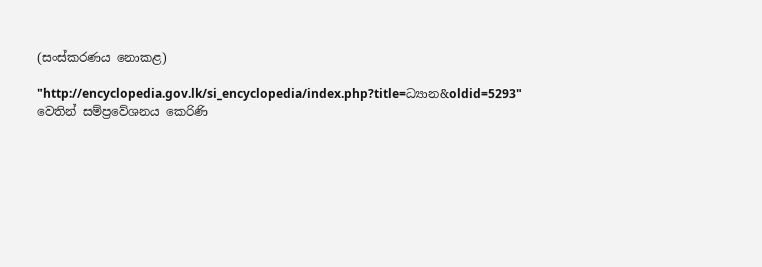(සංස්කරණය නොකළ)

"http://encyclopedia.gov.lk/si_encyclopedia/index.php?title=ධ්‍යාන&oldid=5293" වෙතින් සම්ප්‍රවේශනය කෙරිණි